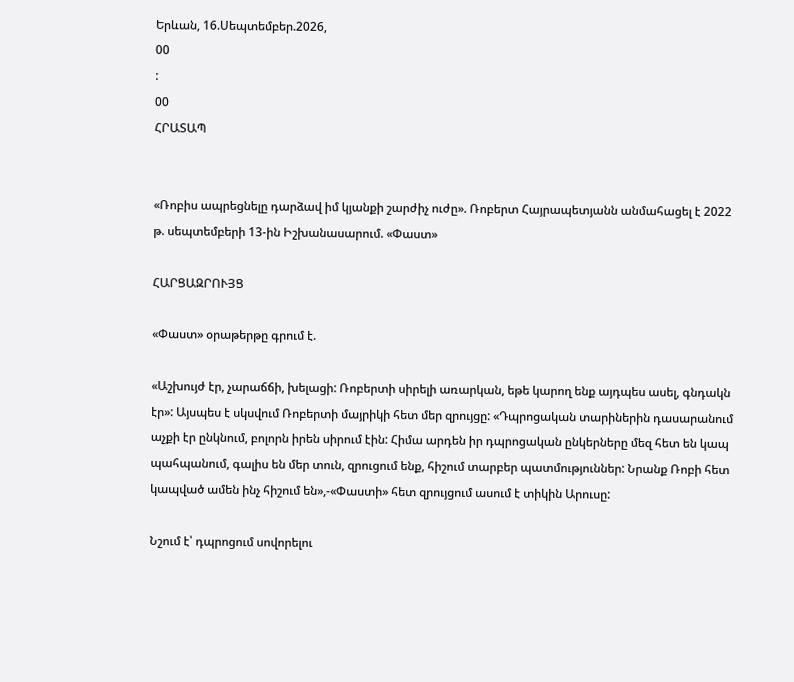Երևան, 16.Սեպտեմբեր.2026,
00
:
00
ՀՐԱՏԱՊ


«Ռոբիս ապրեցնելը դարձավ իմ կյանքի շարժիչ ուժը». Ռոբերտ Հայրապետյանն անմահացել է 2022 թ. սեպտեմբերի 13-ին Իշխանասարում. «Փաստ»

ՀԱՐՑԱԶՐՈՒՅՑ

«Փաստ» օրաթերթը գրում է.

«Աշխույժ էր, չարաճճի, խելացի: Ռոբերտի սիրելի առարկան, եթե կարող ենք այդպես ասել, գնդակն էր»: Այսպես է սկսվում Ռոբերտի մայրիկի հետ մեր զրույցը: «Դպրոցական տարիներին դասարանում աչքի էր ընկնում, բոլորն իրեն սիրում էին: Հիմա արդեն իր դպրոցական ընկերները մեզ հետ են կապ պահպանում, գալիս են մեր տուն, զրուցում ենք, հիշում տարբեր պատմություններ: Նրանք Ռոբի հետ կապված ամեն ինչ հիշում են»,-«Փաստի» հետ զրույցում ասում է տիկին Արուսը:

Նշում է՝ դպրոցում սովորելու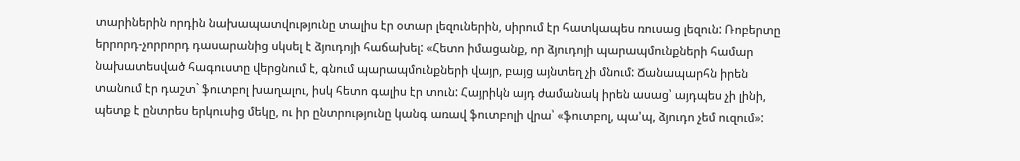տարիներին որդին նախապատվությունը տալիս էր օտար լեզուներին, սիրում էր հատկապես ռուսաց լեզուն: Ռոբերտը երրորդ-չորրորդ դասարանից սկսել է ձյուդոյի հաճախել: «Հետո իմացանք, որ ձյուդոյի պարապմունքների համար նախատեսված հագուստը վերցնում է, գնում պարապմունքների վայր, բայց այնտեղ չի մնում: Ճանապարհն իրեն տանում էր դաշտ` ֆուտբոլ խաղալու, իսկ հետո գալիս էր տուն: Հայրիկն այդ ժամանակ իրեն ասաց՝ այդպես չի լինի, պետք է ընտրես երկուսից մեկը, ու իր ընտրությունը կանգ առավ ֆուտբոլի վրա՝ «ֆուտբոլ, պա'պ, ձյուդո չեմ ուզում»: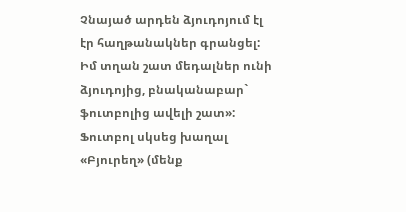Չնայած արդեն ձյուդոյում էլ էր հաղթանակներ գրանցել: Իմ տղան շատ մեդալներ ունի ձյուդոյից, բնականաբար` ֆուտբոլից ավելի շատ»: Ֆուտբոլ սկսեց խաղալ «Բյուրեղ» (մենք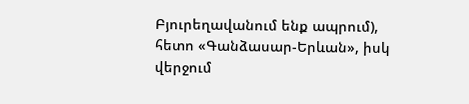Բյուրեղավանում ենք ապրում), հետո «Գանձասար-Երևան», իսկ վերջում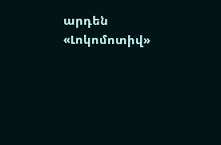արդեն «Լոկոմոտիվ»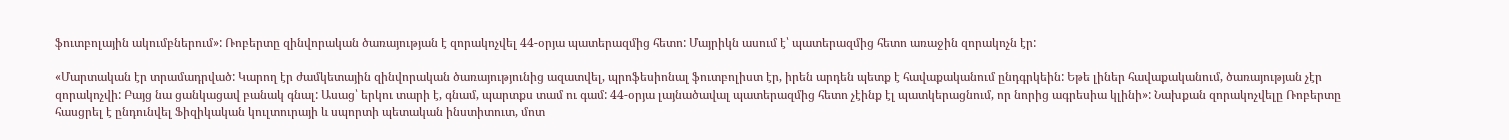ֆուտբոլային ակումբներում»: Ռոբերտը զինվորական ծառայության է զորակոչվել 44-օրյա պատերազմից հետո: Մայրիկն ասում է՝ պատերազմից հետո առաջին զորակոչն էր:

«Մարտական էր տրամադրված: Կարող էր ժամկետային զինվորական ծառայությունից ազատվել, պրոֆեսիոնալ ֆուտբոլիստ էր, իրեն արդեն պետք է հավաքականում ընդգրկեին: Եթե լիներ հավաքականում, ծառայության չէր զորակոչվի: Բայց նա ցանկացավ բանակ գնալ: Ասաց՝ երկու տարի է, գնամ, պարտքս տամ ու գամ: 44-օրյա լայնածավալ պատերազմից հետո չէինք էլ պատկերացնում, որ նորից ագրեսիա կլինի»: Նախքան զորակոչվելը Ռոբերտը հասցրել է ընդունվել Ֆիզիկական կուլտուրայի և սպորտի պետական ինստիտուտ, մոտ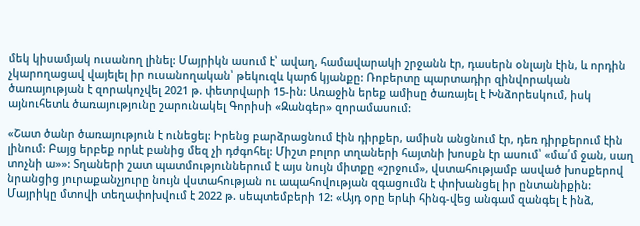մեկ կիսամյակ ուսանող լինել: Մայրիկն ասում է՝ ավաղ, համավարակի շրջանն էր, դասերն օնլայն էին, և որդին չկարողացավ վայելել իր ուսանողական՝ թեկուզև կարճ կյանքը: Ռոբերտը պարտադիր զինվորական ծառայության է զորակոչվել 2021 թ. փետրվարի 15-ին: Առաջին երեք ամիսը ծառայել է Խնձորեսկում, իսկ այնուհետև ծառայությունը շարունակել Գորիսի «Զանգեր» զորամասում:

«Շատ ծանր ծառայություն է ունեցել: Իրենց բարձրացնում էին դիրքեր, ամիսն անցնում էր, դեռ դիրքերում էին լինում: Բայց երբեք որևէ բանից մեզ չի դժգոհել: Միշտ բոլոր տղաների հայտնի խոսքն էր ասում՝ «մա՛մ ջան, սաղ տոչնի ա»»: Տղաների շատ պատմություններում է այս նույն միտքը «շրջում», վստահությամբ ասված խոսքերով նրանցից յուրաքանչյուրը նույն վստահության ու ապահովության զգացումն է փոխանցել իր ընտանիքին: Մայրիկը մտովի տեղափոխվում է 2022 թ. սեպտեմբերի 12: «Այդ օրը երևի հինգ-վեց անգամ զանգել է ինձ,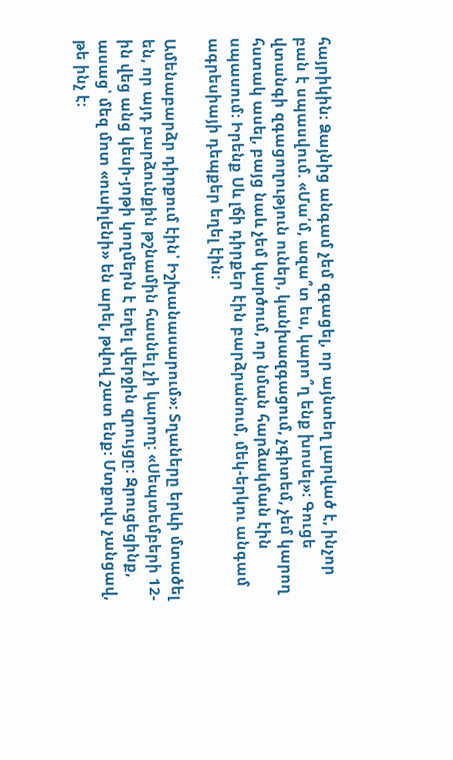հայրիկին: Ձայնից անգամ չեմ զգացել, որ այնտեղ լարված է, ինչոր բան է սպասվում. «Մա՛մ, ազա՞տ ես, կարո՞ղ ենք խոսել»: Գուցե վտանգի զգացողություն ուներ, կանխազգացում, չգիտեմ, չեմ կարող հստակ ասել, բայց նաև չեմ կարծում, որ նման հարձակման էին սպասում: Իրենք Սև լճի դիրքեր էին բարձրանում, մեկ-երկու անգամ ագրեսիայի դեպքեր եղել էին:

Ամենաբարձր դիրքում էին՝ Իշխանասարում»: Տղաները երևի մտածել են, որ այդ բարձունքին թշնամին հասնել չի կարող: «Սեպտեմբերի 12-ին վեց անց կեսի-յոթի կողմերն է եղել վերջին զրույցը: Զրուցեցինք, ասաց՝ մեզ մոտ «ուսիլենի» են արել, թվով շատ ենք: Մտքովս չանցավ, թե ինչ է: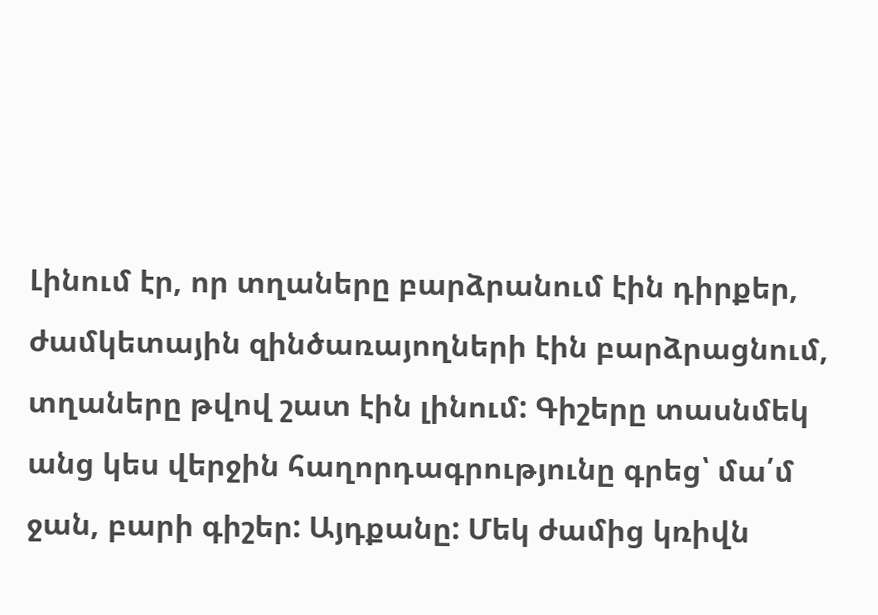Լինում էր, որ տղաները բարձրանում էին դիրքեր, ժամկետային զինծառայողների էին բարձրացնում, տղաները թվով շատ էին լինում: Գիշերը տասնմեկ անց կես վերջին հաղորդագրությունը գրեց՝ մա՛մ ջան, բարի գիշեր: Այդքանը: Մեկ ժամից կռիվն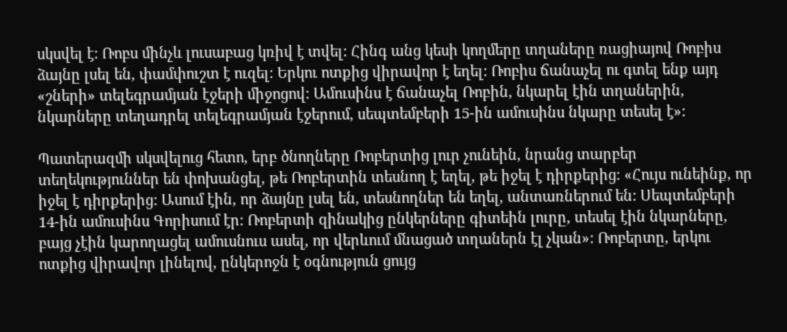սկսվել է: Ռոբս մինչև լուսաբաց կռիվ է տվել: Հինգ անց կեսի կողմերը տղաները ռացիայով Ռոբիս ձայնը լսել են, փամփուշտ է ուզել: Երկու ոտքից վիրավոր է եղել: Ռոբիս ճանաչել ու գտել ենք այդ «շների» տելեգրամյան էջերի միջոցով: Ամուսինս է ճանաչել Ռոբին, նկարել էին տղաներին, նկարները տեղադրել տելեգրամյան էջերում, սեպտեմբերի 15-ին ամուսինս նկարը տեսել է»:

Պատերազմի սկսվելուց հետո, երբ ծնողները Ռոբերտից լուր չունեին, նրանց տարբեր տեղեկություններ են փոխանցել, թե Ռոբերտին տեսնող է եղել, թե իջել է դիրքերից: «Հույս ունեինք, որ իջել է դիրքերից: Ասում էին, որ ձայնը լսել են, տեսնողներ են եղել, անտառներում են: Սեպտեմբերի 14-ին ամուսինս Գորիսում էր: Ռոբերտի զինակից ընկերները գիտեին լուրը, տեսել էին նկարները, բայց չէին կարողացել ամուսնուս ասել, որ վերևում մնացած տղաներն էլ չկան»: Ռոբերտը, երկու ոտքից վիրավոր լինելով, ընկերոջն է օգնություն ցույց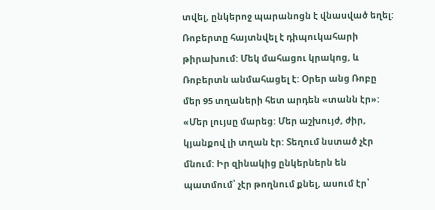տվել, ընկերոջ պարանոցն է վնասված եղել: Ռոբերտը հայտնվել է դիպուկահարի թիրախում: Մեկ մահացու կրակոց, և Ռոբերտն անմահացել է: Օրեր անց Ռոբը մեր 95 տղաների հետ արդեն «տանն էր»: «Մեր լույսը մարեց: Մեր աշխույժ, ժիր, կյանքով լի տղան էր: Տեղում նստած չէր մնում: Իր զինակից ընկերներն են պատմում՝ չէր թողնում քնել, ասում էր՝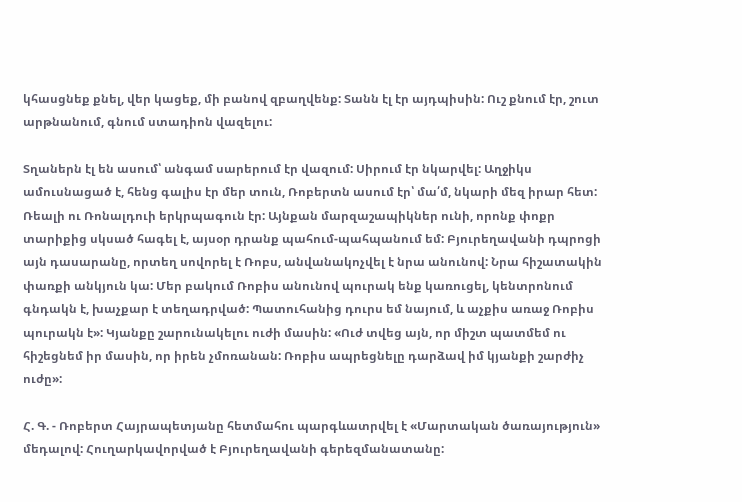կհասցնեք քնել, վեր կացեք, մի բանով զբաղվենք: Տանն էլ էր այդպիսին: Ուշ քնում էր, շուտ արթնանում, գնում ստադիոն վազելու:

Տղաներն էլ են ասում՝ անգամ սարերում էր վազում: Սիրում էր նկարվել: Աղջիկս ամուսնացած է, հենց գալիս էր մեր տուն, Ռոբերտն ասում էր՝ մա՛մ, նկարի մեզ իրար հետ: Ռեալի ու Ռոնալդուի երկրպագուն էր: Այնքան մարզաշապիկներ ունի, որոնք փոքր տարիքից սկսած հագել է, այսօր դրանք պահում-պահպանում եմ: Բյուրեղավանի դպրոցի այն դասարանը, որտեղ սովորել է Ռոբս, անվանակոչվել է նրա անունով: Նրա հիշատակին փառքի անկյուն կա: Մեր բակում Ռոբիս անունով պուրակ ենք կառուցել, կենտրոնում գնդակն է, խաչքար է տեղադրված: Պատուհանից դուրս եմ նայում, և աչքիս առաջ Ռոբիս պուրակն է»: Կյանքը շարունակելու ուժի մասին: «Ուժ տվեց այն, որ միշտ պատմեմ ու հիշեցնեմ իր մասին, որ իրեն չմոռանան: Ռոբիս ապրեցնելը դարձավ իմ կյանքի շարժիչ ուժը»:

Հ. Գ. - Ռոբերտ Հայրապետյանը հետմահու պարգևատրվել է «Մարտական ծառայություն» մեդալով: Հուղարկավորված է Բյուրեղավանի գերեզմանատանը: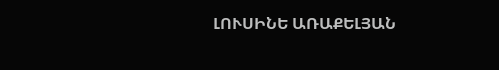ԼՈՒՍԻՆԵ ԱՌԱՔԵԼՅԱՆ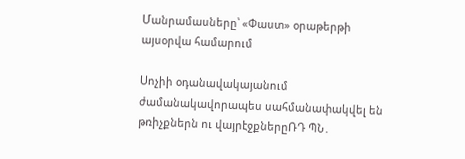Մանրամասները՝ «Փաստ» օրաթերթի այսօրվա համարում

Սոչիի օդանավակայանում ժամանակավորապես սահմանափակվել են թռիչքներն ու վայրէջքներըՌԴ ՊՆ․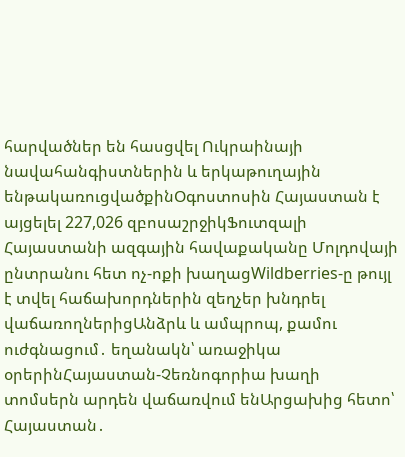հարվածներ են հասցվել Ուկրաինայի նավահանգիստներին և երկաթուղային ենթակառուցվածքինՕգոստոսին Հայաստան է այցելել 227,026 զբոսաշրջիկՖուտզալի Հայաստանի ազգային հավաքականը Մոլդովայի ընտրանու հետ ոչ-ոքի խաղացWildberries-ը թույլ է տվել հաճախորդներին զեղչեր խնդրել վաճառողներիցԱնձրև և ամպրոպ, քամու ուժգնացում․ եղանակն՝ առաջիկա օրերինՀայաստան-Չեռնոգորիա խաղի տոմսերն արդեն վաճառվում ենԱրցախից հետո՝ Հայաստան․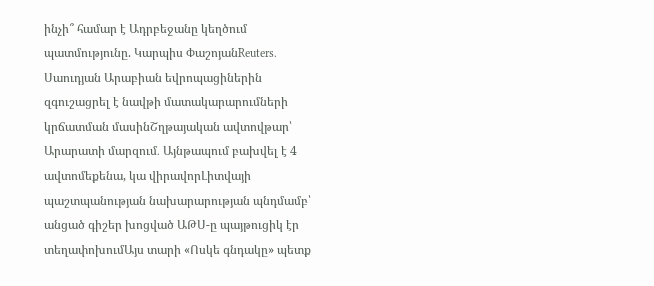ինչի՞ համար է Ադրբեջանը կեղծում պատմությունը. Կարպիս ՓաշոյանReuters․ Սաուդյան Արաբիան եվրոպացիներին զգուշացրել է նավթի մատակարարումների կրճատման մասինՇղթայական ավտովթար՝ Արարատի մարզում․ Այնթապում բախվել է 4 ավտոմեքենա, կա վիրավորԼիտվայի պաշտպանության նախարարության պնդմամբ՝ անցած գիշեր խոցված ԱԹՍ-ը պայթուցիկ էր տեղափոխումԱյս տարի «Ոսկե գնդակը» պետք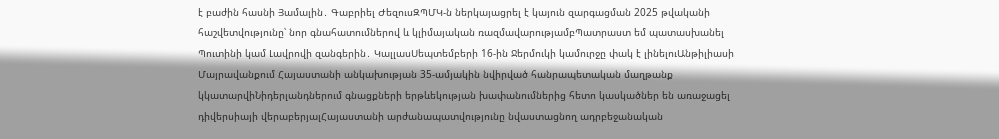է բաժին հասնի Յամալին․ Գաբրիել ԺեզուսԶՊՄԿ-ն ներկայացրել է կայուն զարգացման 2025 թվականի հաշվետվությունը՝ նոր գնահատումներով և կլիմայական ռազմավարությամբՊատրաստ եմ պատասխանել Պուտինի կամ Լավրովի զանգերին․ ԿալլասՍեպտեմբերի 16-ին Ջերմուկի կամուրջը փակ է լինելուԱնթիլիասի Մայրավանքում Հայաստանի անկախության 35-ամյակին նվիրված հանրապետական մաղթանք կկատարվիՆիդերլանդներում գնացքների երթևեկության խափանումներից հետո կասկածներ են առաջացել դիվերսիայի վերաբերյալՀայաստանի արժանապատվությունը նվաստացնող ադրբեջանական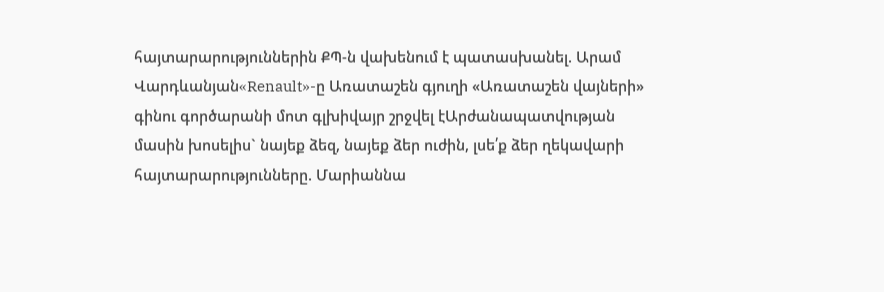հայտարարություններին ՔՊ-ն վախենում է պատասխանել. Արամ Վարդևանյան«Renault»-ը Առատաշեն գյուղի «Առատաշեն վայների» գինու գործարանի մոտ գլխիվայր շրջվել էԱրժանապատվության մասին խոսելիս` նայեք ձեզ, նայեք ձեր ուժին, լսե՛ք ձեր ղեկավարի հայտարարությունները. Մարիաննա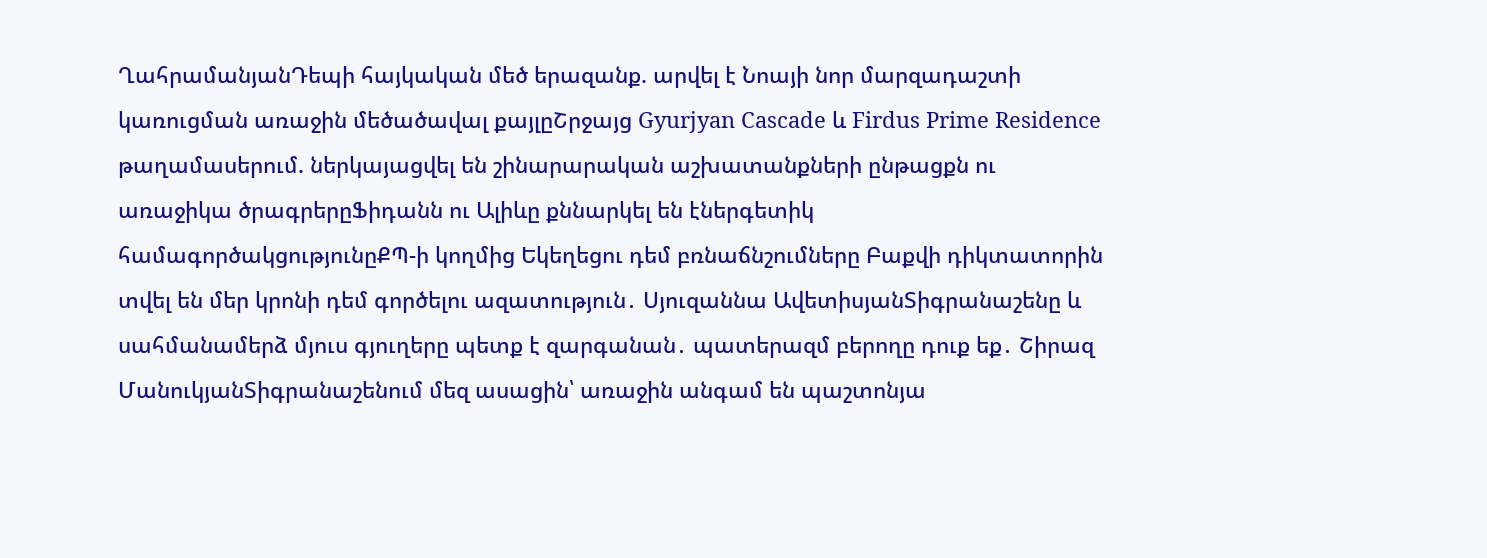ՂահրամանյանԴեպի հայկական մեծ երազանք. արվել է Նոայի նոր մարզադաշտի կառուցման առաջին մեծածավալ քայլըՇրջայց Gyurjyan Cascade և Firdus Prime Residence թաղամասերում. ներկայացվել են շինարարական աշխատանքների ընթացքն ու առաջիկա ծրագրերըՖիդանն ու Ալիևը քննարկել են էներգետիկ համագործակցությունըՔՊ-ի կողմից Եկեղեցու դեմ բռնաճնշումները Բաքվի դիկտատորին տվել են մեր կրոնի դեմ գործելու ազատություն․ Սյուզաննա ԱվետիսյանՏիգրանաշենը և սահմանամերձ մյուս գյուղերը պետք է զարգանան․ պատերազմ բերողը դուք եք․ Շիրազ ՄանուկյանՏիգրանաշենում մեզ ասացին՝ առաջին անգամ են պաշտոնյա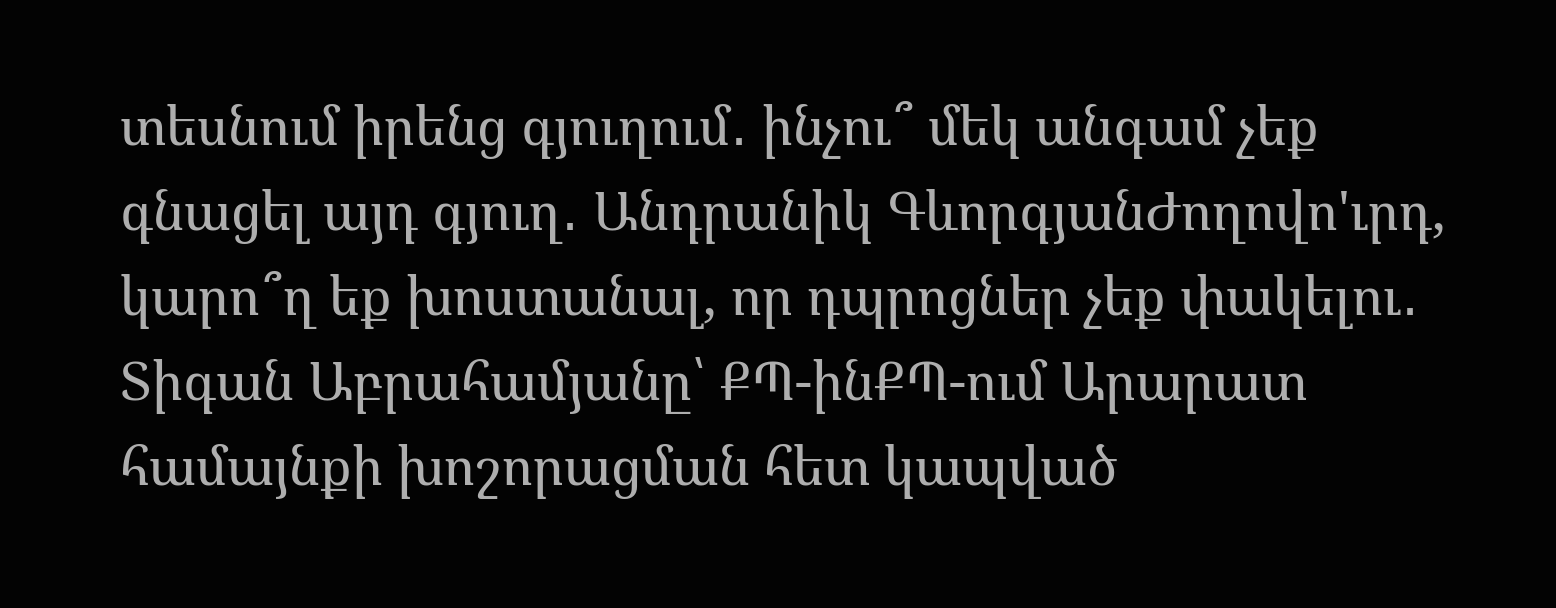տեսնում իրենց գյուղում․ ինչու՞ մեկ անգամ չեք գնացել այդ գյուղ․ Անդրանիկ ԳևորգյանԺողովո'ւրդ, կարո՞ղ եք խոստանալ, որ դպրոցներ չեք փակելու․ Տիգան Աբրահամյանը՝ ՔՊ-ինՔՊ-ում Արարատ համայնքի խոշորացման հետ կապված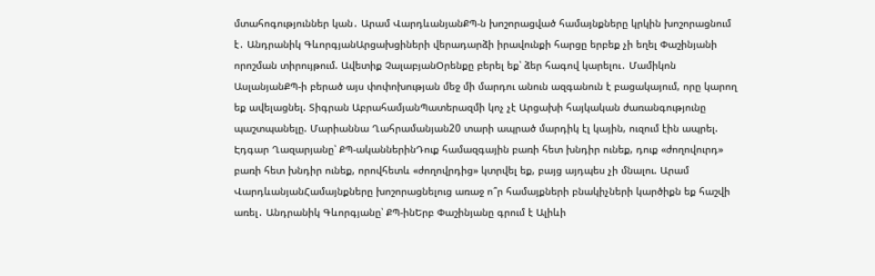մտահոգություններ կան․ Արամ ՎարդևանյանՔՊ-ն խոշորացված համայնքները կրկին խոշորացնում է․ Անդրանիկ ԳևորգյանԱրցախցիների վերադարձի իրավունքի հարցը երբեք չի եղել Փաշինյանի որոշման տիրույթում. Ավետիք ՉալաբյանՕրենքը բերել եք՝ ձեր հագով կարելու․ Մամիկոն ԱսլանյանՔՊ-ի բերած այս փոփոխության մեջ մի մարդու անուն ազգանուն է բացակայում, որը կարող եք ավելացնել. Տիգրան ԱբրահամյանՊատերազմի կոչ չէ Արցախի հայկական ժառանգությունը պաշտպանելը. Մարիաննա Ղահրամանյան20 տարի ապրած մարդիկ էլ կային, ուզում էին ապրել. Էդգար Ղազարյանը՝ ՔՊ-ականներինԴուք համազգային բառի հետ խնդիր ունեք, դուք «ժողովուրդ» բառի հետ խնդիր ունեք, որովհետև «ժողովրդից» կտրվել եք, բայց այդպես չի մնալու. Արամ ՎարդևանյանՀամայնքները խոշորացնելուց առաջ ո՞ր համայքների բնակիչների կարծիքն եք հաշվի առել․ Անդրանիկ Գևորգյանը՝ ՔՊ-ինԵրբ Փաշինյանը գրում է Ալիևի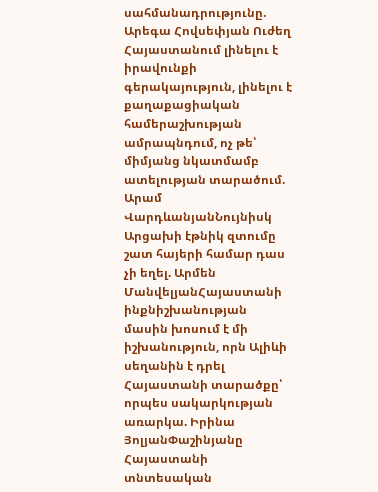սահմանադրությունը. Արեգա Հովսեփյան Ուժեղ Հայաստանում լինելու է իրավունքի գերակայություն, լինելու է քաղաքացիական համերաշխության ամրապնդում, ոչ թե՝ միմյանց նկատմամբ ատելության տարածում. Արամ ՎարդևանյանՆույնիսկ Արցախի էթնիկ զտումը շատ հայերի համար դաս չի եղել. Արմեն ՄանվելյանՀայաստանի ինքնիշխանության մասին խոսում է մի իշխանություն, որն Ալիևի սեղանին է դրել Հայաստանի տարածքը՝ որպես սակարկության առարկա. Իրինա ՅոլյանՓաշինյանը Հայաստանի տնտեսական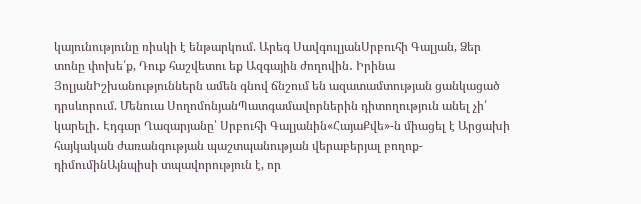կայունությունը ռիսկի է ենթարկում. Արեգ ՍավգուլյանՍրբուհի Գալյան, Ձեր տոնը փոխե՛ք, Դուք հաշվետու եք Ազգային ժողովին․ Իրինա ՅոլյանԻշխանություններն ամեն գնով ճնշում են ազատամտության ցանկացած դրսևորում. Մենուա ՍողոմոնյանՊատգամավորներին դիտողություն անել չի՛ կարելի․ Էդգար Ղազարյանը՝ Սրբուհի Գալյանին«ՀայաՔվե»-ն միացել է Արցախի հայկական ժառանգության պաշտպանության վերաբերյալ բողոք-դիմումինԱյնպիսի տպավորություն է, որ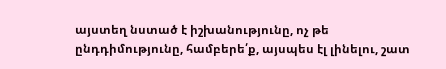այստեղ նստած է իշխանությունը, ոչ թե ընդդիմությունը, համբերե՛ք, այսպես էլ լինելու, շատ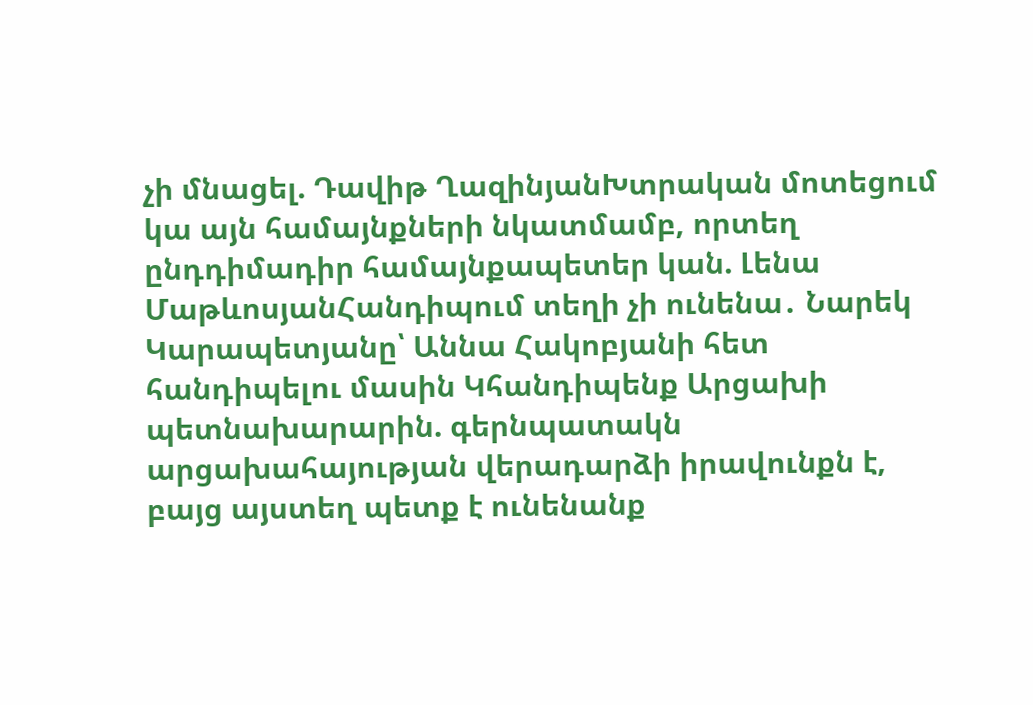չի մնացել. Դավիթ ՂազինյանԽտրական մոտեցում կա այն համայնքների նկատմամբ, որտեղ ընդդիմադիր համայնքապետեր կան. Լենա ՄաթևոսյանՀանդիպում տեղի չի ունենա․ Նարեկ Կարապետյանը՝ Աննա Հակոբյանի հետ հանդիպելու մասին Կհանդիպենք Արցախի պետնախարարին. գերնպատակն արցախահայության վերադարձի իրավունքն է, բայց այստեղ պետք է ունենանք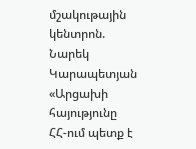մշակութային կենտրոն. Նարեկ Կարապետյան «Արցախի հայությունը ՀՀ-ում պետք է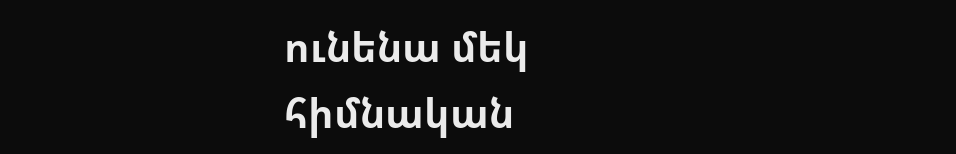ունենա մեկ հիմնական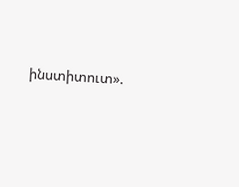ինստիտուտ».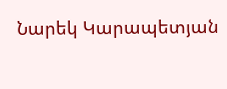Նարեկ Կարապետյան